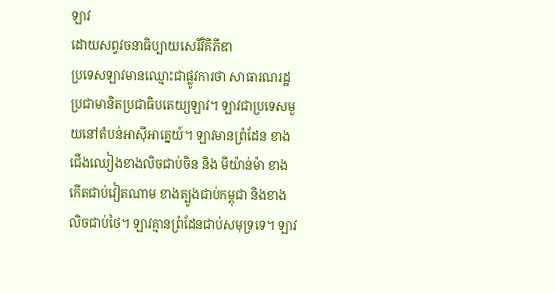ឡាវ
ដោយសព្វវចនាធិប្បាយសេរីវិគីភីឌា
ប្រទេសឡាវមានឈ្មោះជាផ្លូវការថា សាធារណរដ្ឋប្រជាមានិតប្រជាធិបតេយ្យឡាវ។ ឡាវជាប្រទេសមួយនៅតំបន់អាស៊ីអាគ្នេយ៍។ ឡាវមានព្រំដែន ខាងជើងឈៀងខាងលិចជាប់ចិន និង មីយ៉ាន់ម៉ា ខាងកើតជាប់វៀតណាម ខាងត្បូងជាប់កម្ពុជា និងខាងលិចជាប់ថៃ។ ឡាវគ្មានព្រំដែនជាប់សមុទ្រទេ។ ឡាវ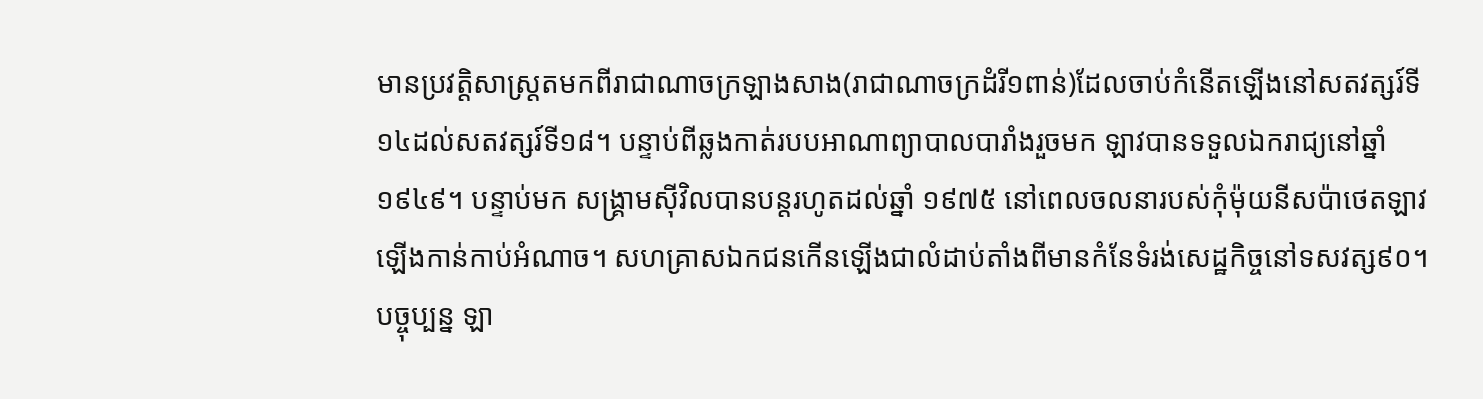មានប្រវត្តិសាស្ត្រតមកពីរាជាណាចក្រឡាងសាង(រាជាណាចក្រដំរី១ពាន់)ដែលចាប់កំនើតឡើងនៅសតវត្សរ៍ទី១៤ដល់សតវត្សរ៍ទី១៨។ បន្ទាប់ពីឆ្លងកាត់របបអាណាព្យាបាលបារាំងរួចមក ឡាវបានទទួលឯករាជ្យនៅឆ្នាំ ១៩៤៩។ បន្ទាប់មក សង្គ្រាមស៊ីវិលបានបន្តរហូតដល់ឆ្នាំ ១៩៧៥ នៅពេលចលនារបស់កុំម៉ុយនីសប៉ាថេតឡាវឡើងកាន់កាប់អំណាច។ សហគ្រាសឯកជនកើនឡើងជាលំដាប់តាំងពីមានកំនែទំរង់សេដ្ឋកិច្ចនៅទសវត្ស៩០។ បច្ចុប្បន្ន ឡា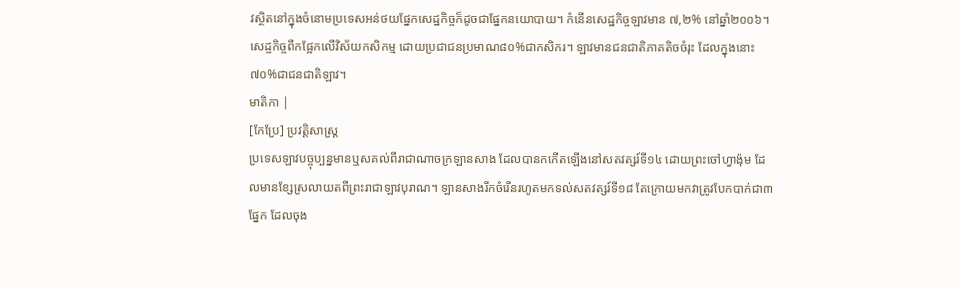វស្ថិតនៅក្នុងចំនោមប្រទេសអន់ថយផ្នែកសេដ្ឋកិច្ចក៏ដូចជាផ្នែកនយោបាយ។ កំនើនសេដ្ឋកិច្ចឡាវមាន ៧,២% នៅឆ្នាំ២០០៦។ សេដ្ចកិច្ចពឹកផ្អែកលើវិស័យកសិកម្ម ដោយប្រជាជនប្រមាណ៨០%ជាកសិករ។ ឡាវមានជនជាតិភាគតិចចំរុះ ដែលក្នុងនោះ៧០%ជាជនជាតិឡាវ។
មាតិកា |
[កែប្រែ] ប្រវត្តិសាស្ត្រ
ប្រទេសឡាវបច្ចុប្បន្នមានឬសគល់ពីរាជាណាចក្រឡានសាង ដែលបានកកើតឡើងនៅសតវត្សរ៍ទី១៤ ដោយព្រះចៅហ្វាង៉ុម ដែលមានខ្សែស្រលាយតពីព្រះរាជាឡាវបុរាណ។ ឡានសាងរីកចំរើនរហូតមកទល់សតវត្សរ៍ទី១៨ តែក្រោយមកវាត្រូវបែកបាក់ជា៣ផ្នែក ដែលចុង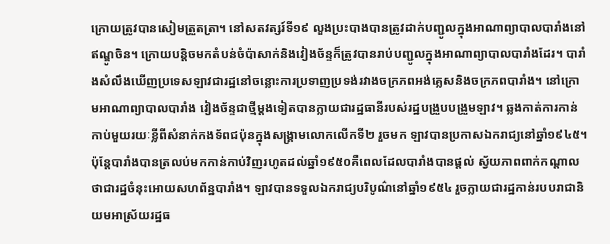ក្រោយត្រូវបានសៀមត្រួតត្រា។ នៅសតវត្សរ៍ទី១៩ លួងប្រះបាងបានត្រូវដាក់បញ្ជូលក្នុងអាណាព្យាបាលបារាំងនៅឥណ្ឌូចិន។ ក្រោយបន្តិចមកតំបន់ចំប៉ាសាក់និងវៀងច័ន្ទក៏ត្រូវបានរាប់បញ្ជូលក្នុងអាណាព្យាបាលបារាំងដែរ។ បារាំងសំលឹងឃើញប្រទេសឡាវជារដ្ឋនៅចន្លោះការប្រទាញប្រទង់រវាងចក្រភពអង់គ្លេសនិងចក្រភពបារាំង។ នៅក្រោមអាណាព្យាបាលបារាំង វៀងច័ន្ទជាថ្មីម្ដងទៀតបានក្លាយជារដ្ឋធានីរបស់រដ្ឋបង្រួបបង្រួមឡាវ។ ឆ្លងកាត់ការកាន់កាប់មួយរយៈខ្លីពីសំនាក់កងទ័ពជប៉ុនក្នុងសង្គ្រាមលោកលើកទី២ រួចមក ឡាវបានប្រកាសឯករាជ្យនៅឆ្នាំ១៩៤៥។ ប៉ុន្តែបារាំងបានត្រលប់មកកាន់កាប់វិញរហូតដល់ឆ្នាំ១៩៥០គឺពេលដែលបារាំងបានផ្ដល់ ស្វ័យភាពពាក់កណ្ដាលថាជារដ្ឋចំនុះអោយសហព័ន្ឋបារាំង។ ឡាវបានទទួលឯករាជ្យបរិបូណ៌នៅឆ្នាំ១៩៥៤ រួចក្លាយជារដ្ឋកាន់របបរាជានិយមអាស្រ័យរដ្ឋធ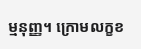ម្មនុញ្ញ។ ក្រោមលក្ខខ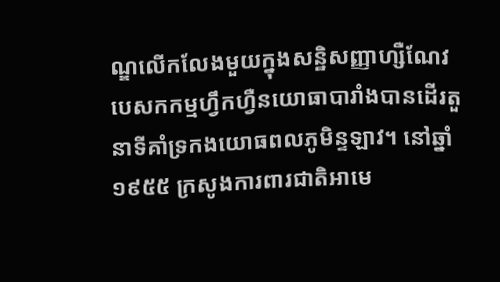ណ្ឌលើកលែងមួយក្នុងសន្ឋិសញ្ញាហ្សឺណែវ បេសកកម្មហ្វឹកហ្វឺនយោធាបារាំងបានដើរតួនាទីគាំទ្រកងយោធពលភូមិន្ទឡាវ។ នៅឆ្នាំ១៩៥៥ ក្រសូងការពារជាតិអាមេ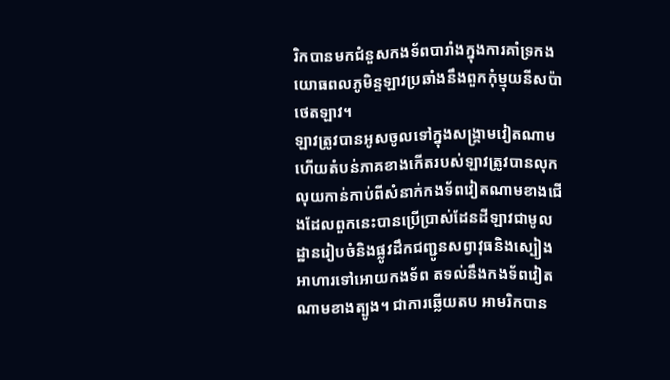រិកបានមកជំនួសកងទ័ពបារាំងក្នុងការគាំទ្រកងយោធពលភូមិន្ទឡាវប្រឆាំងនឹងពួកកុំម្មុយនីសប៉ាថេតឡាវ។
ឡាវត្រូវបានអូសចូលទៅក្នុងសង្គ្រាមវៀតណាម ហើយតំបន់ភាគខាងកើតរបស់ឡាវត្រូវបានលុកលុយកាន់កាប់ពីសំនាក់កងទ័ពវៀតណាមខាងជើងដែលពួកនេះបានប្រើប្រាស់ដែនដីឡាវជាមូលដ្ឋានរៀបចំនិងផ្លូវដឹកជញ្ជូនសព្វាវុធនិងស្បៀងអាហារទៅអោយកងទ័ព តទល់នឹងកងទ័ពវៀតណាមខាងត្បូង។ ជាការឆ្លើយតប អាមរិកបាន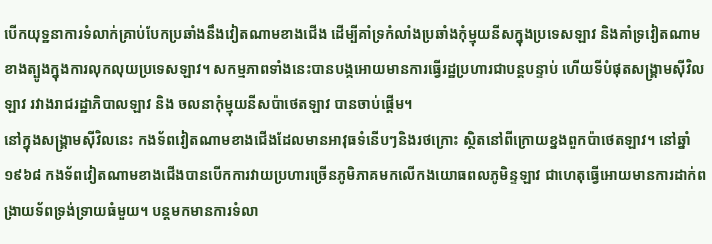បើកយុទ្ឋនាការទំលាក់គ្រាប់បែកប្រឆាំងនឹងវៀតណាមខាងជើង ដើម្បីគាំទ្រកំលាំងប្រឆាំងកុំម្មុយនីសក្នុងប្រទេសឡាវ និងគាំទ្រវៀតណាមខាងត្បូងក្នុងការលុកលុយប្រទេសឡាវ។ សកម្មភាពទាំងនេះបានបង្កអោយមានការធ្វើរដ្ឋប្រហារជាបន្តបន្ទាប់ ហើយទីបំផុតសង្គ្រាមស៊ីវិលឡាវ រវាងរាជរដ្ឋាភិបាលឡាវ និង ចលនាកុំម្មុយនីសប៉ាថេតឡាវ បានចាប់ផ្ដើម។
នៅក្នុងសង្គ្រាមស៊ីវិលនេះ កងទ័ពវៀតណាមខាងជើងដែលមានអាវុធទំនើបៗនិងរថក្រោះ ស្ថិតនៅពីក្រោយខ្នងពួកប៉ាថេតឡាវ។ នៅឆ្នាំ១៩៦៨ កងទ័ពវៀតណាមខាងជើងបានបើកការវាយប្រហារច្រើនភូមិភាគមកលើកងយោធពលភូមិន្ទឡាវ ជាហេតុធ្វើអោយមានការដាក់ពង្រាយទ័ពទ្រង់ទ្រាយធំមួយ។ បន្តមកមានការទំលា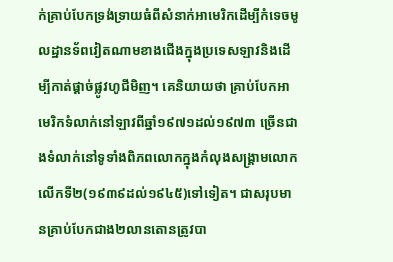ក់គ្រាប់បែកទ្រង់ទ្រាយធំពីសំនាក់អាមេរិកដើម្បីកំទេចមូលដ្ឋានទ័ពវៀតណាមខាងជើងក្នុងប្រទេសឡាវនិងដើម្បីកាត់ផ្ដាច់ផ្លូវហូជីមិញ។ គេនិយាយថា គ្រាប់បែកអាមេរិកទំលាក់នៅឡាវពីឆ្នាំ១៩៧១ដល់១៩៧៣ ច្រើនជាងទំលាក់នៅទូទាំងពិភពលោកក្នុងកំលុងសង្គ្រាមលោកលើកទី២(១៩៣៩ដល់១៩៤៥)ទៅទៀត។ ជាសរុបមានគ្រាប់បែកជាង២លានតោនត្រូវបា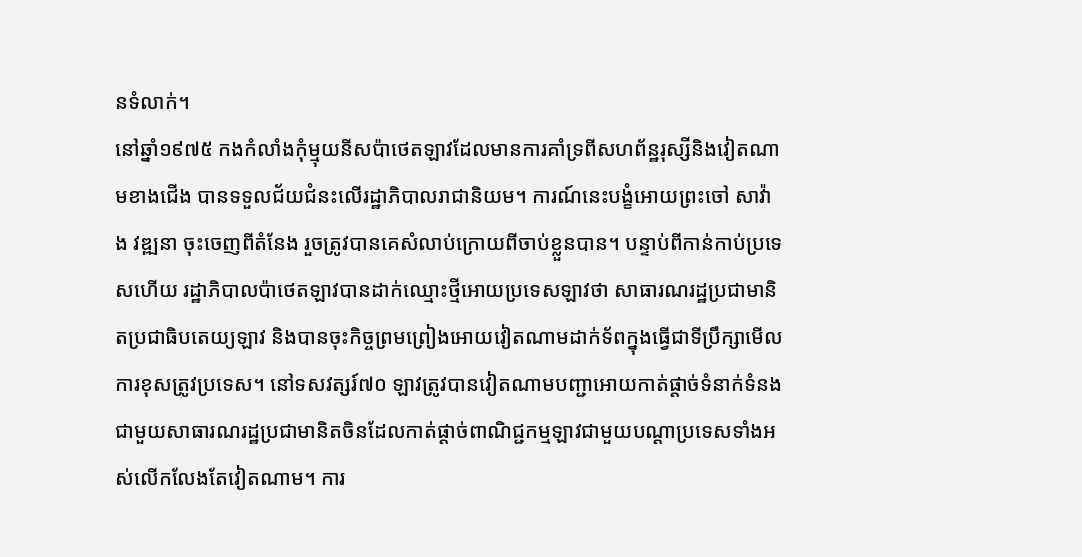នទំលាក់។
នៅឆ្នាំ១៩៧៥ កងកំលាំងកុំម្មុយនីសប៉ាថេតឡាវដែលមានការគាំទ្រពីសហព័ន្ឋរុស្សីនិងវៀតណាមខាងជើង បានទទួលជ័យជំនះលើរដ្ឋាភិបាលរាជានិយម។ ការណ៍នេះបង្ខំអោយព្រះចៅ សាវ៉ាង វឌ្ឍនា ចុះចេញពីតំនែង រួចត្រូវបានគេសំលាប់ក្រោយពីចាប់ខ្លួនបាន។ បន្ទាប់ពីកាន់កាប់ប្រទេសហើយ រដ្ឋាភិបាលប៉ាថេតឡាវបានដាក់ឈ្មោះថ្មីអោយប្រទេសឡាវថា សាធារណរដ្ឋប្រជាមានិតប្រជាធិបតេយ្យឡាវ និងបានចុះកិច្ចព្រមព្រៀងអោយវៀតណាមដាក់ទ័ពក្នុងធ្វើជាទីប្រឹក្សាមើលការខុសត្រូវប្រទេស។ នៅទសវត្សរ៍៧០ ឡាវត្រូវបានវៀតណាមបញ្ជាអោយកាត់ផ្ដាច់ទំនាក់ទំនងជាមួយសាធារណរដ្ឋប្រជាមានិតចិនដែលកាត់ផ្ដាច់ពាណិជ្ជកម្មឡាវជាមួយបណ្ដាប្រទេសទាំងអស់លើកលែងតែវៀតណាម។ ការ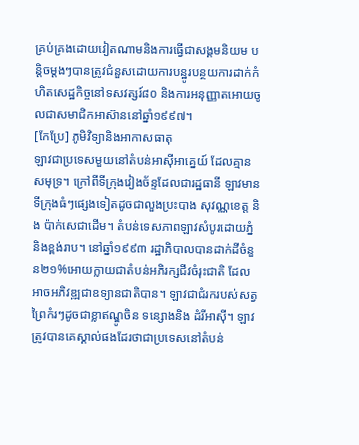គ្រប់គ្រងដោយវៀតណាមនិងការធ្វើជាសង្គមនិយម បន្តិចម្ដងៗបានត្រូវជំនួសដោយការបន្ឋូរបន្ថយការដាក់កំហិតសេដ្ឋកិច្ចនៅទសវត្សរ៍៨០ និងការអនុញ្ញាតអោយចូលជាសមាជិកអាស៊ាននៅឆ្នាំ១៩៩៧។
[កែប្រែ] ភូមិវិទ្យានិងអាកាសធាតុ
ឡាវជាប្រទេសមួយនៅតំបន់អាស៊ីអាគ្នេយ៍ ដែលគ្មានសមុទ្រ។ ក្រៅពីទីក្រុងវៀងច័ន្ទដែលជារដ្ឋធានី ឡាវមានទីក្រុងធំៗផ្សេងទៀតដូចជាលួងប្រះបាង សុវណ្ណខេត្ត និង ប៉ាក់សេជាដើម។ តំបន់ទេសភាពឡាវសំបូរដោយភ្នំនិងខ្ពង់រាប។ នៅឆ្នាំ១៩៩៣ រដ្ឋាភិបាលបានដាក់ដីចំនួន២១%អោយក្លាយជាតំបន់អភិរក្សជីវចំរុះជាតិ ដែលអាចអភិវឌ្ឍជាឧទ្យានជាតិបាន។ ឡាវជាជំរករបស់សត្វព្រៃកំរៗដូចជាខ្លាឥណ្ឌូចិន ទន្សោងនិង ដំរីអាស៊ី។ ឡាវត្រូវបានគេស្គាល់ផងដែរថាជាប្រទេសនៅតំបន់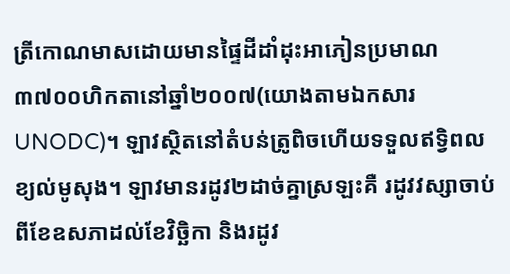ត្រីកោណមាសដោយមានផ្ទៃដីដាំដុះអាភៀនប្រមាណ ៣៧០០ហិកតានៅឆ្នាំ២០០៧(យោងតាមឯកសារUNODC)។ ឡាវស្ថិតនៅតំបន់ត្រូពិចហើយទទួលឥទ្វិពលខ្យល់មូសុង។ ឡាវមានរដូវ២ដាច់គ្នាស្រឡះគឺ រដូវវស្សាចាប់ពីខែឧសភាដល់ខែវិច្ឆិកា និងរដូវ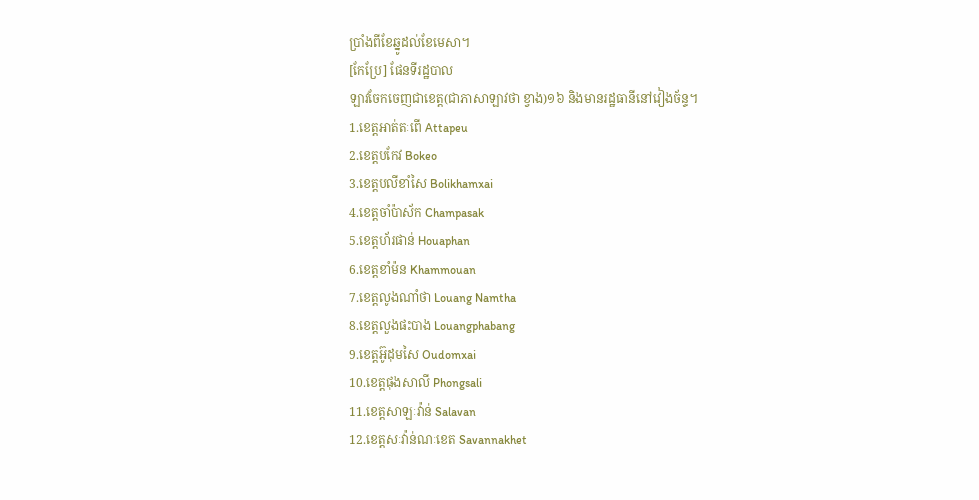ប្រាំងពីខែឆ្នូដល់ខែមេសា។
[កែប្រែ] ផែនទីរដ្ឋបាល
ឡាវចែកចេញជាខេត្ត(ជាភាសាឡាវថា ខ្វាង)១៦ និងមានរដ្ឋធានីនៅវៀងច័ន្ទ។
1.ខេត្តអាត់តៈពើ Attapeu
2.ខេត្តបកែវ Bokeo
3.ខេត្តបលីខាំសៃ Bolikhamxai
4.ខេត្តចាំប៉ាស័ក Champasak
5.ខេត្តហ័រផាន់ Houaphan
6.ខេត្តខាំម៉ន Khammouan
7.ខេត្តលូងណាំថា Louang Namtha
8.ខេត្តលួងផះបាង Louangphabang
9.ខេត្តអ៊ូដុមសៃ Oudomxai
10.ខេត្តផុងសាលី Phongsali
11.ខេត្តសាឡៈវ៉ាន់ Salavan
12.ខេត្តសៈវ៉ាន់ណៈខេត Savannakhet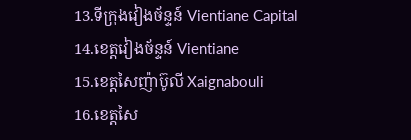13.ទីក្រុងវៀងច័ន្ទន៍ Vientiane Capital
14.ខេត្តវៀងច័ន្ទន៍ Vientiane
15.ខេត្តសៃញ៉ាប៊ូលី Xaignabouli
16.ខេត្តសៃ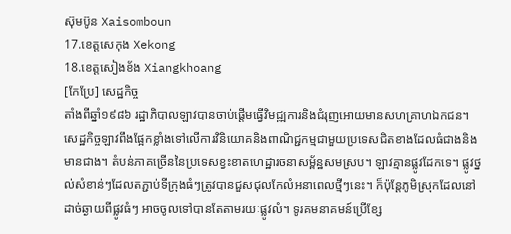ស៊ុមប៊ូន Xaisomboun
17.ខេត្តសេកុង Xekong
18.ខេត្តសៀងខ័ង Xiangkhoang
[កែប្រែ] សេដ្ឋកិច្ច
តាំងពីឆ្នាំ១៩៨៦ រដ្ឋាភិបាលឡាវបានចាប់ផ្ដើមធ្វើវិមជ្ឍការនិងជំរុញអោយមានសហគ្រាហឯកជន។ សេដ្ឋកិច្ចឡាវពឹងផ្អែកខ្លាំងទៅលើការវិនិយោគនិងពាណិជ្ជកម្មជាមួយប្រទេសជិតខាងដែលធំជាងនិងមានជាង។ តំបន់ភាគច្រើននៃប្រទេសខ្វះខាតហេដ្ឋារចនាសម្ព័ន្ឋសមស្រប។ ឡាវគ្មានផ្លូវដែកទេ។ ផ្លូវថ្នល់សំខាន់ៗដែលតភ្ជាប់ទីក្រុងធំៗត្រូវបានជួសជុលកែលំអនាពេលថ្មីៗនេះ។ ក៏ប៉ុន្ដែភូមិស្រុកដែលនៅដាច់ឆ្ងាយពីផ្លូវធំៗ អាចចូលទៅបានតែតាមរយៈផ្លូវលំ។ ទូរគមនាគមន៍ប្រើខ្សែ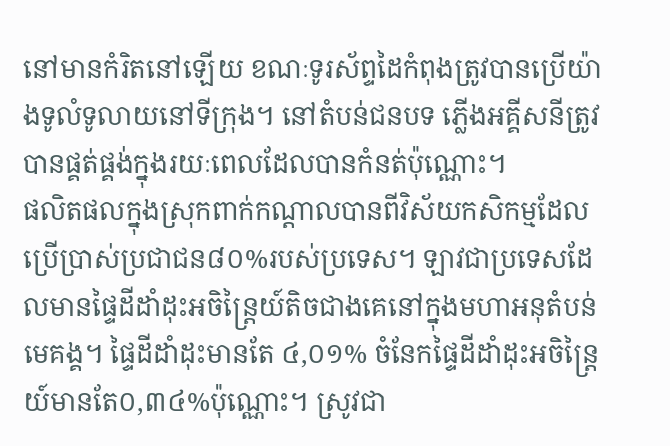នៅមានកំរិតនៅឡើយ ខណៈទូរស័ព្ទដៃកំពុងត្រូវបានប្រើយ៉ាងទូលំទូលាយនៅទីក្រុង។ នៅតំបន់ជនបទ ភ្លើងអគ្គីសនីត្រូវបានផ្គត់ផ្គង់ក្នុងរយៈពេលដែលបានកំនត់ប៉ុណ្ណោះ។
ផលិតផលក្នុងស្រុកពាក់កណ្ដាលបានពីវិស័យកសិកម្មដែលប្រើប្រាស់ប្រជាជន៨០%របស់ប្រទេស។ ឡាវជាប្រទេសដែលមានផ្ទៃដីដាំដុះអចិន្ត្រៃយ៍តិចជាងគេនៅក្នុងមហាអនុតំបន់មេគង្គ។ ផ្ទៃដីដាំដុះមានតែ ៤,០១% ចំនែកផ្ទៃដីដាំដុះអចិន្ត្រៃយ៍មានតែ០,៣៤%ប៉ុណ្ណោះ។ ស្រូវជា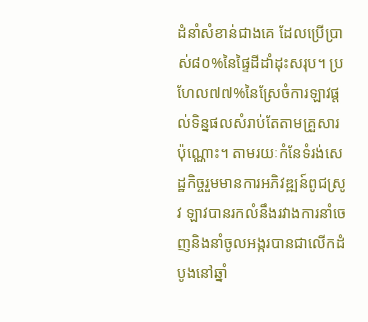ដំនាំសំខាន់ជាងគេ ដែលប្រើប្រាស់៨០%នៃផ្ទៃដីដាំដុះសរុប។ ប្រហែល៧៧%នៃស្រែចំការឡាវផ្ដល់ទិន្នផលសំរាប់តែតាមគ្រួសារប៉ុណ្ណោះ។ តាមរយៈកំនែទំរង់សេដ្ឋកិច្ចរួមមានការអភិវឌ្ឍន៍ពូជស្រូវ ឡាវបានរកលំនឹងរវាងការនាំចេញនិងនាំចូលអង្ករបានជាលើកដំបូងនៅឆ្នាំ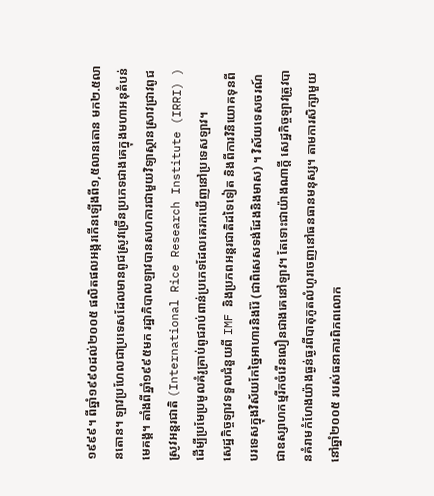១៩៩៩។ ពីឆ្នាំ១៩៩០ដល់២០០៥ ផលិតផលអង្ករកើនឡើងពី១,៥លានតោន មក២.៥លានតោន។ ឡាវប្រហែលជាប្រទេសដែលមានពូជស្រូវច្រើនប្រភេទជាងគេក្នុងមហាអនុតំបន់មេគង្គ។ តាំងពីឆ្នាំ១៩៩៥មក រដ្ឋាភិបាលឡាវបានសហការជាមួយវិទ្យាស្ថានស្រាវជ្រាវពូជស្រូវអន្តរជាតិ (International Rice Research Institute (IRRI) ) ដើម្បីប្រមែប្រមូលគំរូគ្រាប់ពូជរាប់ពាន់ប្រភេទដែលគេរកឃើញនៅប្រទេសឡាវ។
សេដ្ឋកិច្ចឡាវទទួលជំនួយពី IMF និងប្រភពអន្តរជាតិដទៃទៀត និងពីការវិនិយោគទុនពីបរទេសក្នុងវិស័យកែច្នៃអាហារនិងរ៉ែ (ជាពិសេសទង់ដែងនិងមាស) ។ វិស័យទេសចរណ៍ជាឧស្សាហកម្មរីកចំរើនលឿនជាងគេនៅឡាវ។ តែទោះជាយ៉ាងណាក្តី សេដ្ឋកិច្ចឡាវត្រូវបានគំរាមកំហែងយ៉ាងធ្ងន់ធ្ងរពីបាតុភូតលំហូរចេញនៅធនធានមនុស្ស។ តាមការសិក្សាមួយនៅឆ្នាំ២០០៥ របស់ធនាគារពិភពលោក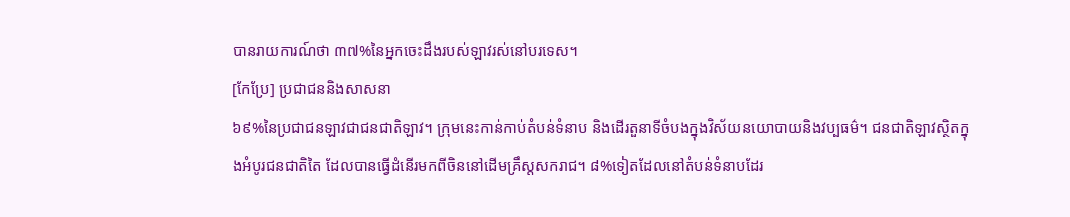បានរាយការណ៍ថា ៣៧%នៃអ្នកចេះដឹងរបស់ឡាវរស់នៅបរទេស។
[កែប្រែ] ប្រជាជននិងសាសនា
៦៩%នៃប្រជាជនឡាវជាជនជាតិឡាវ។ ក្រុមនេះកាន់កាប់តំបន់ទំនាប និងដើរតួនាទីចំបងក្នុងវិស័យនយោបាយនិងវប្បធម៌។ ជនជាតិឡាវស្ថិតក្នុងអំបូរជនជាតិតៃ ដែលបានធ្វើដំនើរមកពីចិននៅដើមគ្រឹស្តសករាជ។ ៨%ទៀតដែលនៅតំបន់ទំនាបដែរ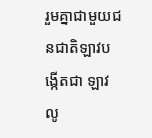រួមគ្នាជាមួយជនជាតិឡាវបង្កើតជា ឡាវលូ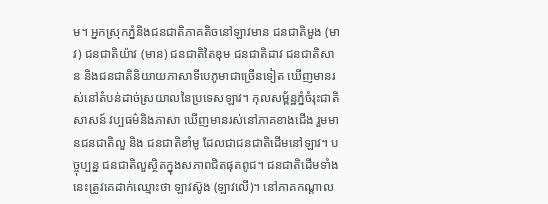ម។ អ្នកស្រុកភ្នំនិងជនជាតិភាគតិចនៅឡាវមាន ជនជាតិមួង (មាវ) ជនជាតិយ៉ាវ (មាន) ជនជាតិតៃឌុម ជនជាតិដាវ ជនជាតិសាន និងជនជាតិនិយាយភាសាទីបេភូមាជាច្រើនទៀត ឃើញមានរស់នៅតំបន់ដាច់ស្រយាលនៃប្រទេសឡាវ។ កុលសម្ព័ន្ឋភ្នំចំរុះជាតិសាសន៍ វប្បធម៌និងភាសា ឃើញមានរស់នៅភាគខាងជើង រួមមានជនជាតិលួ និង ជនជាតិខាំមូ ដែលជាជនជាតិដើមនៅឡាវ។ បច្ចុប្បន្ន ជនជាតិលួស្ថិតក្នុងសភាពជិតផុតពូជ។ ជនជាតិដើមទាំងនេះត្រូវគេដាក់ឈ្មោះថា ឡាវស៊ូង (ឡាវលើ)។ នៅភាគកណ្ដាល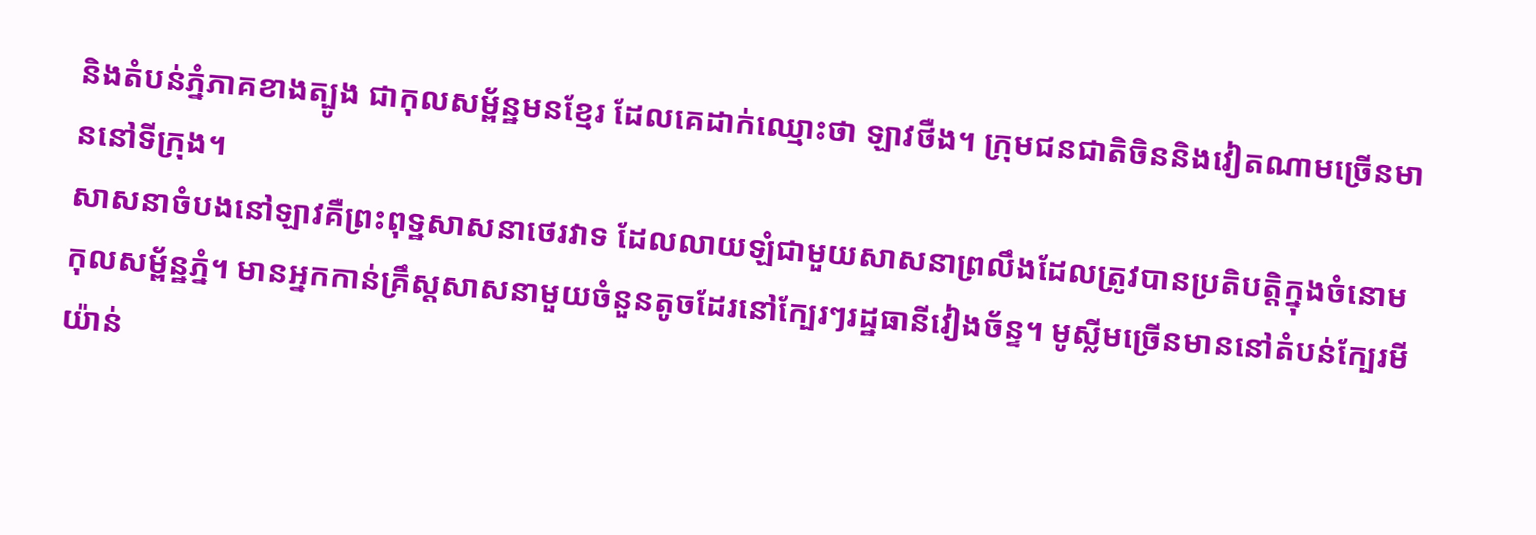និងតំបន់ភ្នំភាគខាងត្បូង ជាកុលសម្ព័ន្ឋមនខ្មែរ ដែលគេដាក់ឈ្មោះថា ឡាវថឺង។ ក្រុមជនជាតិចិននិងវៀតណាមច្រើនមាននៅទីក្រុង។
សាសនាចំបងនៅឡាវគឺព្រះពុទ្ឋសាសនាថេរវាទ ដែលលាយឡំជាមួយសាសនាព្រលឹងដែលត្រូវបានប្រតិបត្តិក្នុងចំនោមកុលសម្ព័ន្ឋភ្នំ។ មានអ្នកកាន់គ្រឹស្តសាសនាមួយចំនួនតូចដែរនៅក្បែរៗរដ្ឋធានីវៀងច័ន្ទ។ មូស្លីមច្រើនមាននៅតំបន់ក្បែរមីយ៉ាន់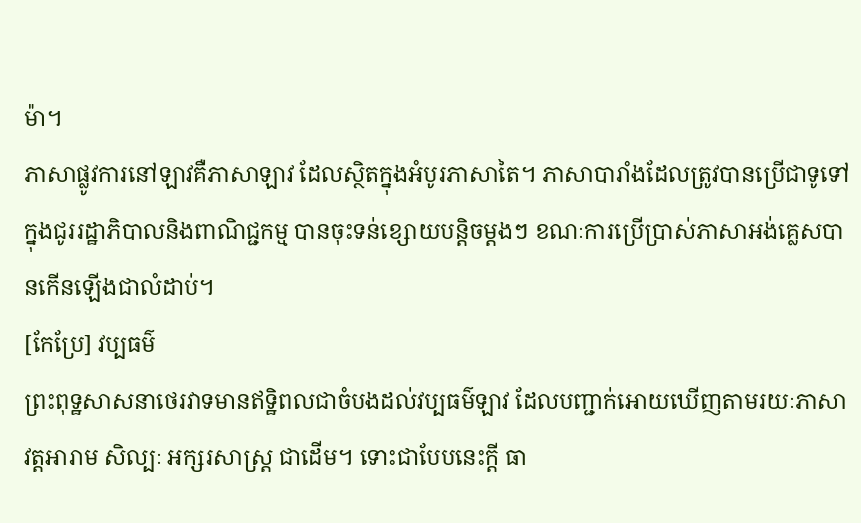ម៉ា។
ភាសាផ្លូវការនៅឡាវគឺភាសាឡាវ ដែលស្ថិតក្នុងអំបូរភាសាតៃ។ ភាសាបារាំងដែលត្រូវបានប្រើជាទូទៅក្នុងជូររដ្ឋាភិបាលនិងពាណិជ្ជកម្ម បានចុះទន់ខ្សោយបន្ដិចម្ដងៗ ខណៈការប្រើប្រាស់ភាសាអង់គ្លេសបានកើនឡើងជាលំដាប់។
[កែប្រែ] វប្បធម៌
ព្រះពុទ្ឋសាសនាថេរវាទមានឥទ្ឋិពលជាចំបងដល់វប្បធម៌ឡាវ ដែលបញ្ជាក់អោយឃើញតាមរយៈភាសា វត្តអារាម សិល្បៈ អក្សរសាស្ត្រ ជាដើម។ ទោះជាបែបនេះក្ដី ធា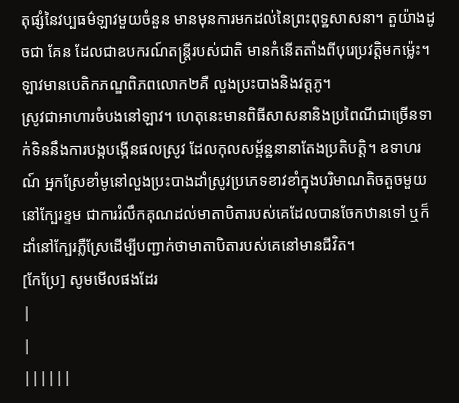តុផ្សំនៃវប្បធម៌ឡាវមួយចំនួន មានមុនការមកដល់នៃព្រះពុទ្ឋសាសនា។ តួយ៉ាងដូចជា គែន ដែលជាឧបករណ៍តន្ត្រីរបស់ជាតិ មានកំនើតតាំងពីបុរេប្រវត្តិមកម៉្លេះ។
ឡាវមានបេតិកភណ្ឌពិភពលោក២គឺ លួងប្រះបាងនិងវត្តភូ។
ស្រូវជាអាហារចំបងនៅឡាវ។ ហេតុនេះមានពិធីសាសនានិងប្រពៃណីជាច្រើនទាក់ទិននឹងការបង្កបង្កើនផលស្រូវ ដែលកុលសម្ព័ន្ឋនានាតែងប្រតិបត្តិ។ ឧទាហរណ៍ អ្នកស្រែខាំមូនៅលួងប្រះបាងដាំស្រូវប្រភេទខាវខាំក្នុងបរិមាណតិចតួចមួយនៅក្បែរខ្ទម ជាការរំលឹកគុណដល់មាតាបិតារបស់គេដែលបានចែកឋានទៅ ឬក៏ដាំនៅក្បែរភ្លឺស្រែដើម្បីបញ្ជាក់ថាមាតាបិតារបស់គេនៅមានជីវិត។
[កែប្រែ] សូមមើលផងដែរ
|
|
||||||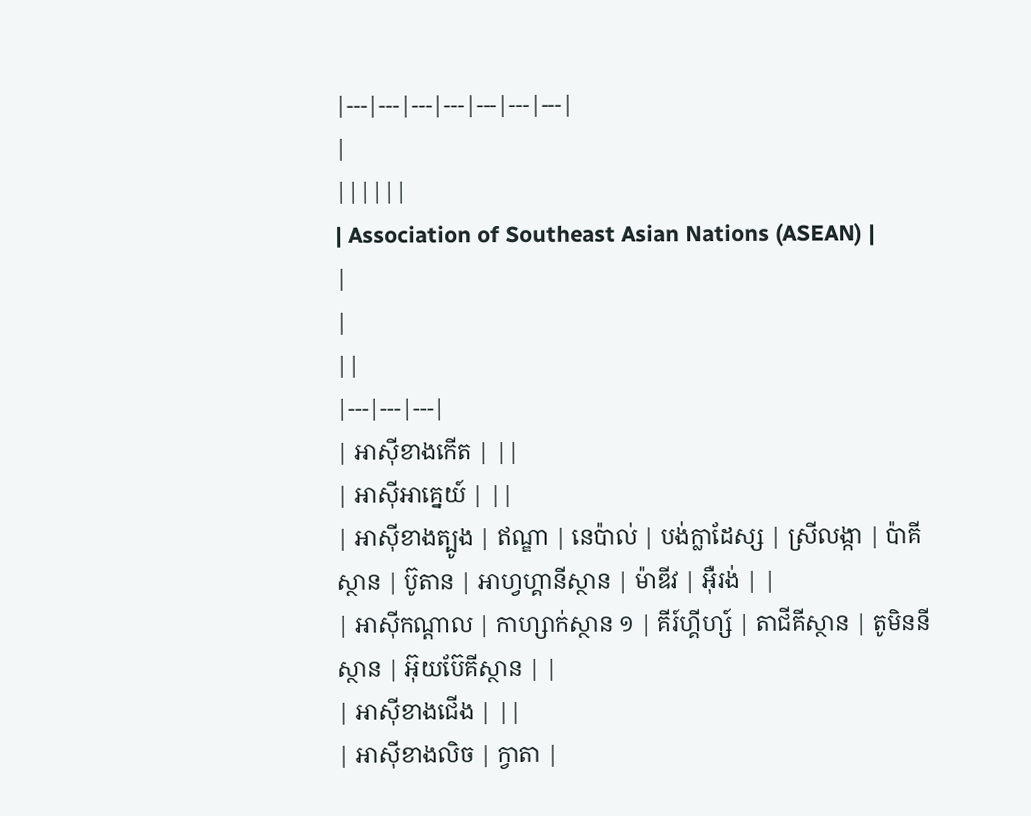|---|---|---|---|---|---|---|
|
||||||
| Association of Southeast Asian Nations (ASEAN) |
|
|
||
|---|---|---|
| អាស៊ីខាងកើត | ||
| អាស៊ីអាគ្នេយ៍ | ||
| អាស៊ីខាងត្បូង | ឥណ្ឌា | នេប៉ាល់ | បង់ក្លាដែស្ស | ស្រីលង្កា | ប៉ាគីស្ថាន | ប៊ូតាន | អាហ្វហ្គានីស្ថាន | ម៉ាឌីវ | អ៊ឺរង់ | |
| អាស៊ីកណ្តាល | កាហ្សាក់ស្ថាន ១ | គីរ៍ហ្គីហ្ស៍ | តាជីគីស្ថាន | តូមិននីស្ថាន | អ៊ុយប៊ែគីស្ថាន | |
| អាស៊ីខាងជើង | ||
| អាស៊ីខាងលិច | ក្វាតា |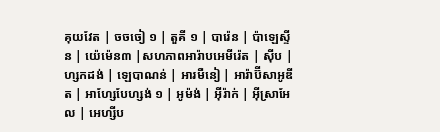គុយវែត | ចចចៀ ១ | តួគី ១ | បារ៉េន | ប៉ាឡេស្ទីន | យ៉េម៉េន៣ |សហភាពអារ៉ាបអេមីរ៉េត | ស៊ីប | ហ្សកដង់ | ឡេបាណន់ | អារមឺនៀ | អារ៉ាប៊ីសាអូឌីត | អាហ្សែបែហ្សង់ ១ | អូម៉ង់ | អ៊ីរ៉ាក់ | អ៊ីស្រាអែល | អេហ្សីប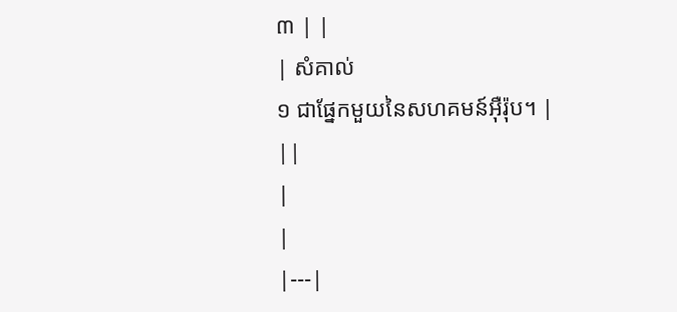៣ | |
| សំគាល់
១ ជាផ្នែកមួយនៃសហគមន៍អ៊ឺរ៉ុប។ |
||
|
|
|---|